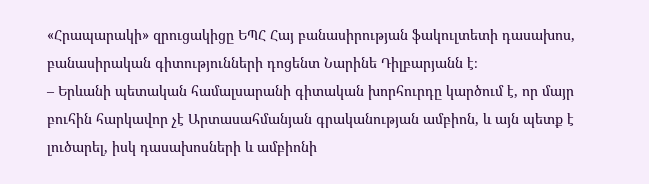«Հրապարակի» զրուցակիցը ԵՊՀ Հայ բանասիրության ֆակուլտետի դասախոս, բանասիրական գիտությունների դոցենտ Նարինե Դիլբարյանն է։
– Երևանի պետական համալսարանի գիտական խորհուրդը կարծում է, որ մայր բուհին հարկավոր չէ Արտասահմանյան գրականության ամբիոն, և այն պետք է լուծարել, իսկ դասախոսների և ամբիոնի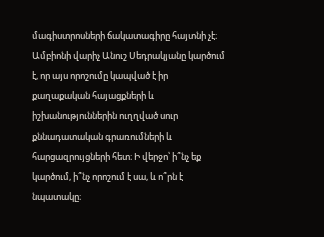մագիստրոսների ճակատագիրը հայտնի չէ։ Ամբիոնի վարիչ Անուշ Սեդրակյանը կարծում է, որ այս որոշումը կապված է իր քաղաքական հայացքների և իշխանություններին ուղղված սուր քննադատական գրառումների և հարցազրույցների հետ։ Ի վերջո՝ ի՞նչ եք կարծում, ի՞նչ որոշում է սա, և ո՞րն է նպատակը։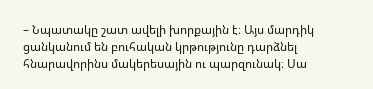– Նպատակը շատ ավելի խորքային է։ Այս մարդիկ ցանկանում են բուհական կրթությունը դարձնել հնարավորինս մակերեսային ու պարզունակ։ Սա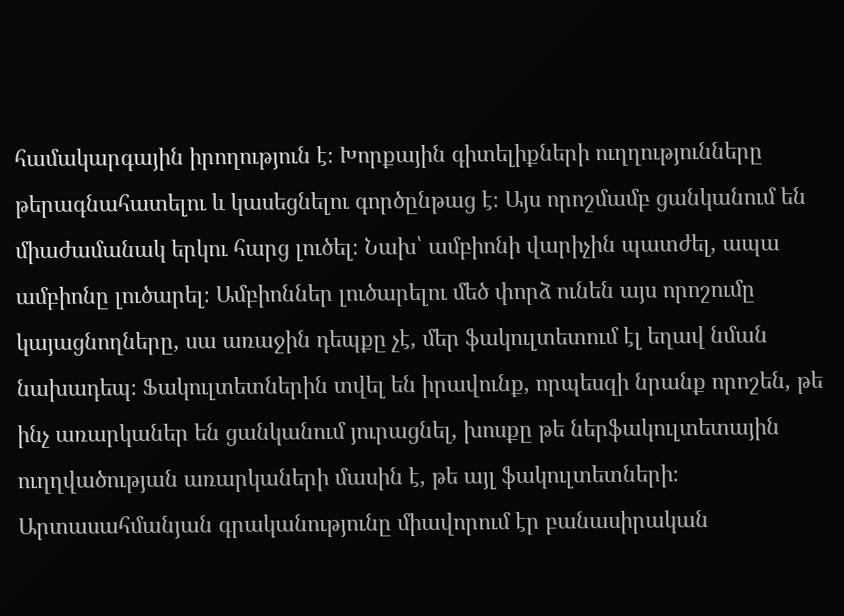համակարգային իրողություն է։ Խորքային գիտելիքների ուղղությունները թերագնահատելու և կասեցնելու գործընթաց է։ Այս որոշմամբ ցանկանում են միաժամանակ երկու հարց լուծել։ Նախ՝ ամբիոնի վարիչին պատժել, ապա ամբիոնը լուծարել։ Ամբիոններ լուծարելու մեծ փորձ ունեն այս որոշումը կայացնողները, սա առաջին դեպքը չէ, մեր ֆակուլտետում էլ եղավ նման նախադեպ։ Ֆակուլտետներին տվել են իրավունք, որպեսզի նրանք որոշեն, թե ինչ առարկաներ են ցանկանում յուրացնել, խոսքը թե ներֆակուլտետային ուղղվածության առարկաների մասին է, թե այլ ֆակուլտետների։ Արտասահմանյան գրականությունը միավորում էր բանասիրական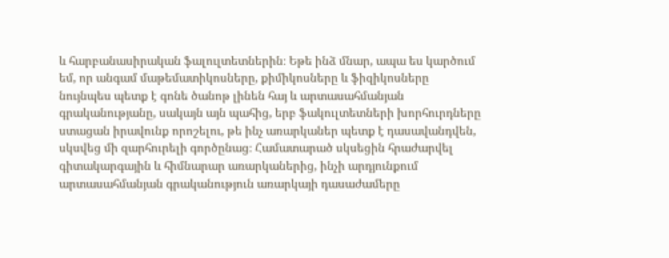և հարբանասիրական ֆալուլտետներին։ Եթե ինձ մնար, ապա ես կարծում եմ, որ անգամ մաթեմատիկոսները, քիմիկոսները և ֆիզիկոսները նույնպես պետք է գոնե ծանոթ լինեն հայ և արտասահմանյան գրականությանը, սակայն այն պահից, երբ ֆակուլտետների խորհուրդները ստացան իրավունք որոշելու, թե ինչ առարկաներ պետք է դասավանդվեն, սկսվեց մի զարհուրելի գործընաց։ Համատարած սկսեցին հրաժարվել գիտակարգային և հիմնարար առարկաներից, ինչի արդյունքում արտասահմանյան գրականություն առարկայի դասաժամերը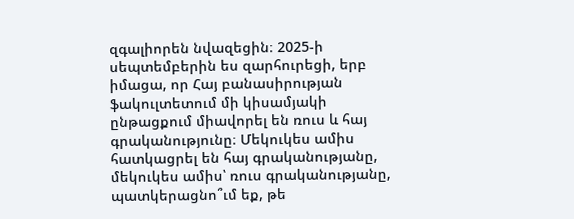զգալիորեն նվազեցին։ 2025-ի սեպտեմբերին ես զարհուրեցի, երբ իմացա, որ Հայ բանասիրության ֆակուլտետում մի կիսամյակի ընթացքում միավորել են ռուս և հայ գրականությունը։ Մեկուկես ամիս հատկացրել են հայ գրականությանը, մեկուկես ամիս՝ ռուս գրականությանը, պատկերացնո՞ւմ եք, թե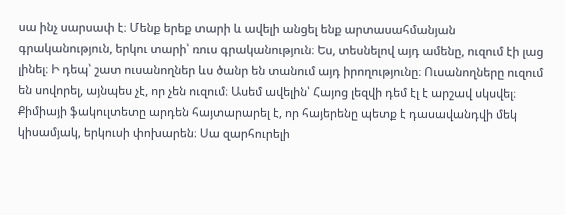սա ինչ սարսափ է։ Մենք երեք տարի և ավելի անցել ենք արտասահմանյան գրականություն, երկու տարի՝ ռուս գրականություն։ Ես, տեսնելով այդ ամենը, ուզում էի լաց լինել։ Ի դեպ՝ շատ ուսանողներ ևս ծանր են տանում այդ իրողությունը։ Ուսանողները ուզում են սովորել, այնպես չէ, որ չեն ուզում։ Ասեմ ավելին՝ Հայոց լեզվի դեմ էլ է արշավ սկսվել։ Քիմիայի ֆակուլտետը արդեն հայտարարել է, որ հայերենը պետք է դասավանդվի մեկ կիսամյակ, երկուսի փոխարեն։ Սա զարհուրելի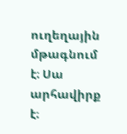ուղեղային մթագնում է։ Սա արհավիրք է։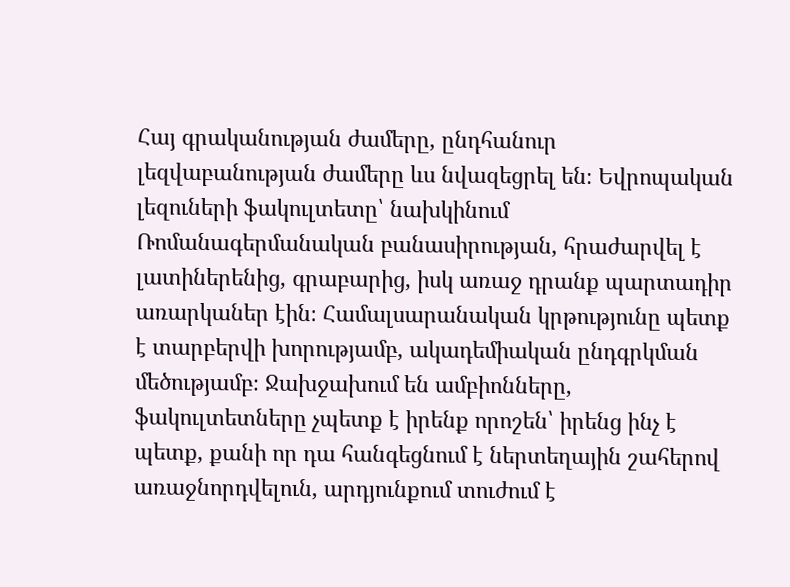Հայ գրականության ժամերը, ընդհանուր լեզվաբանության ժամերը ևս նվազեցրել են։ Եվրոպական լեզուների ֆակուլտետը՝ նախկինում Ռոմանագերմանական բանասիրության, հրաժարվել է լատիներենից, գրաբարից, իսկ առաջ դրանք պարտադիր առարկաներ էին։ Համալսարանական կրթությունը պետք է տարբերվի խորությամբ, ակադեմիական ընդգրկման մեծությամբ։ Ջախջախում են ամբիոնները, ֆակուլտետները չպետք է իրենք որոշեն՝ իրենց ինչ է պետք, քանի որ դա հանգեցնում է ներտեղային շահերով առաջնորդվելուն, արդյունքում տուժում է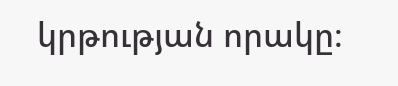կրթության որակը։